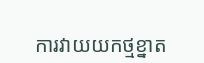ការវាយយកថ្មខ្នាត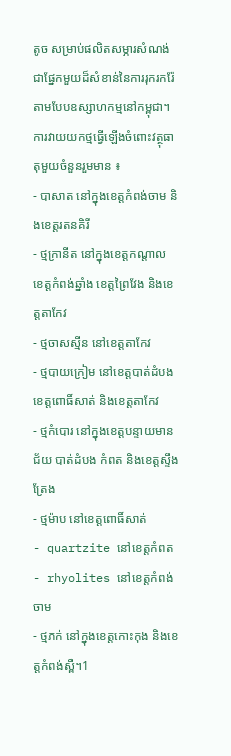តូច សម្រាប់ផលិតសម្ភារសំណង់ ជាផ្នែកមួយដ៏សំខាន់នៃការរុករករ៉ែតាមបែបឧស្សាហកម្មនៅកម្ពុជា។
ការវាយយកថ្មធ្វើឡើងចំពោះវត្ថុធាតុមួយចំនួនរួមមាន ៖
- បាសាត នៅក្នុងខេត្តកំពង់ចាម និងខេត្តរតនគិរី
- ថ្មក្រានីត នៅក្នុងខេត្តកណ្តាល ខេត្តកំពង់ឆ្នាំង ខេត្តព្រៃវែង និងខេត្តតាកែវ
- ថ្មចាសស្មីន នៅខេត្តតាកែវ
- ថ្មបាយក្រៀម នៅខេត្តបាត់ដំបង ខេត្តពោធិ៍សាត់ និងខេត្តតាកែវ
- ថ្មកំបោរ នៅក្នុងខេត្តបន្ទាយមានជ័យ បាត់ដំបង កំពត និងខេត្តស្ទឹងត្រែង
- ថ្មម៉ាប នៅខេត្តពោធិ៍សាត់
- quartzite នៅខេត្តកំពត
- rhyolites នៅខេត្តកំពង់ចាម
- ថ្មភក់ នៅក្នុងខេត្តកោះកុង និងខេត្តកំពង់ស្ពឺ។1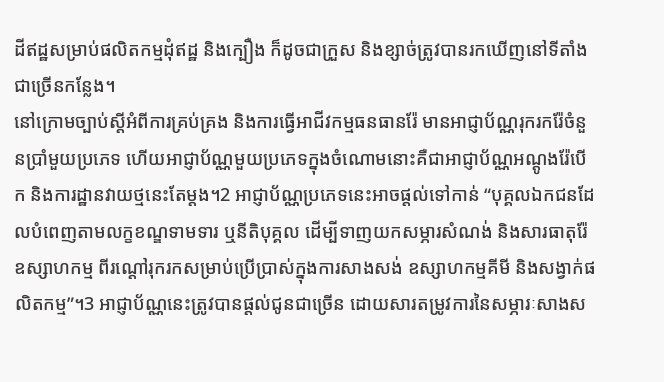ដីឥដ្ឋសម្រាប់ផលិតកម្មដុំឥដ្ឋ និងក្បឿង ក៏ដូចជាក្រួស និងខ្សាច់ត្រូវបានរកឃើញនៅទីតាំងជាច្រើនកន្លែង។
នៅក្រោមច្បាប់ស្តីអំពីការគ្រប់គ្រង និងការធ្វើអាជីវកម្មធនធានរ៉ែ មានអាជ្ញាប័ណ្ណរុករករ៉ែចំនួនប្រាំមួយប្រភេទ ហើយអាជ្ញាប័ណ្ណមួយប្រភេទក្នុងចំណោមនោះគឺជាអាជ្ញាប័ណ្ណអណ្តូងរ៉ែបើក និងការដ្ឋានវាយថ្មនេះតែម្តង។2 អាជ្ញាប័ណ្ណប្រភេទនេះអាចផ្តល់ទៅកាន់ “បុគ្គលឯកជនដែលបំពេញតាមលក្ខខណ្ឌទាមទារ ឬនីតិបុគ្គល ដើម្បីទាញយកសម្ភារសំណង់ និងសារធាតុរ៉ែឧស្សាហកម្ម ពីរណ្តៅរុករកសម្រាប់ប្រើប្រាស់ក្នុងការសាងសង់ ឧស្សាហកម្មគីមី និងសង្វាក់ផលិតកម្ម”។3 អាជ្ញាប័ណ្ណនេះត្រូវបានផ្តល់ជូនជាច្រើន ដោយសារតម្រូវការនៃសម្ភារៈសាងស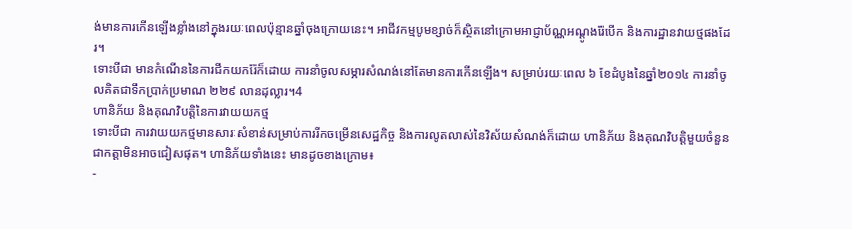ង់មានការកើនឡើងខ្លាំងនៅក្នុងរយៈពេលប៉ុន្មានឆ្នាំចុងក្រោយនេះ។ អាជីវកម្មបូមខ្សាច់ក៏ស្ថិតនៅក្រោមអាជ្ញាប័ណ្ណអណ្ដូងរ៉ែបើក និងការដ្ឋានវាយថ្មផងដែរ។
ទោះបីជា មានកំណើននៃការជីកយករ៉ែក៏ដោយ ការនាំចូលសម្ភារសំណង់នៅតែមានការកើនឡើង។ សម្រាប់រយៈពេល ៦ ខែដំបូងនៃឆ្នាំ២០១៤ ការនាំចូលគិតជាទឹកប្រាក់ប្រមាណ ២២៩ លានដុល្លារ។4
ហានិភ័យ និងគុណវិបត្តិនៃការវាយយកថ្ម
ទោះបីជា ការវាយយកថ្មមានសារៈសំខាន់សម្រាប់ការរីកចម្រើនសេដ្ឋកិច្ច និងការលូតលាស់នៃវិស័យសំណង់ក៏ដោយ ហានិភ័យ និងគុណវិបត្តិមួយចំនួនជាកត្តាមិនអាចជៀសផុត។ ហានិភ័យទាំងនេះ មានដូចខាងក្រោម៖
-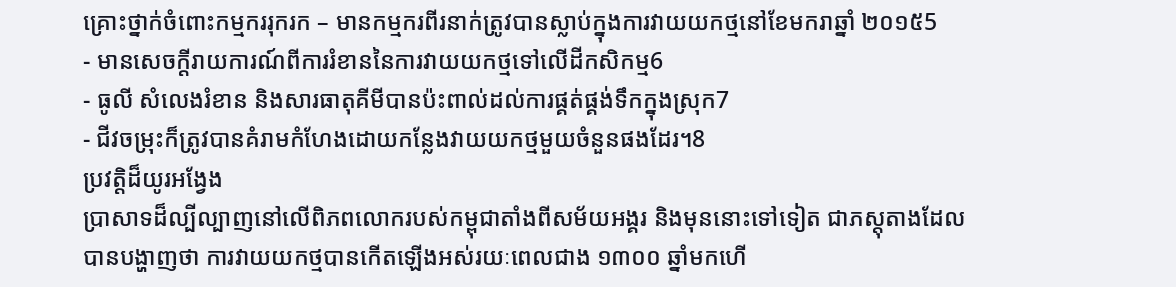គ្រោះថ្នាក់ចំពោះកម្មកររុករក – មានកម្មករពីរនាក់ត្រូវបានស្លាប់ក្នុងការវាយយកថ្មនៅខែមករាឆ្នាំ ២០១៥5
- មានសេចក្តីរាយការណ៍ពីការរំខាននៃការវាយយកថ្មទៅលើដីកសិកម្ម6
- ធូលី សំលេងរំខាន និងសារធាតុគីមីបានប៉ះពាល់ដល់ការផ្គត់ផ្គង់ទឹកក្នុងស្រុក7
- ជីវចម្រុះក៏ត្រូវបានគំរាមកំហែងដោយកន្លែងវាយយកថ្មមួយចំនួនផងដែរ។8
ប្រវត្តិដ៏យូរអង្វែង
ប្រាសាទដ៏ល្បីល្បាញនៅលើពិភពលោករបស់កម្ពុជាតាំងពីសម័យអង្គរ និងមុននោះទៅទៀត ជាភស្តុតាងដែលបានបង្ហាញថា ការវាយយកថ្មបានកើតឡើងអស់រយៈពេលជាង ១៣០០ ឆ្នាំមកហើ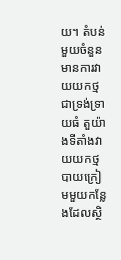យ។ តំបន់មួយចំនួនមានការវាយយកថ្មជាទ្រង់ទ្រាយធំ តួយ៉ាងទីតាំងវាយយកថ្មបាយក្រៀមមួយកន្លែងដែលស្ថិ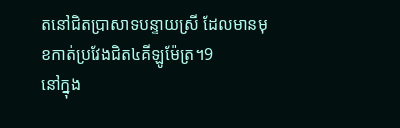តនៅជិតប្រាសាទបន្ទាយស្រី ដែលមានមុខកាត់ប្រវែងជិត៤គីឡូម៉ែត្រ។9
នៅក្នុង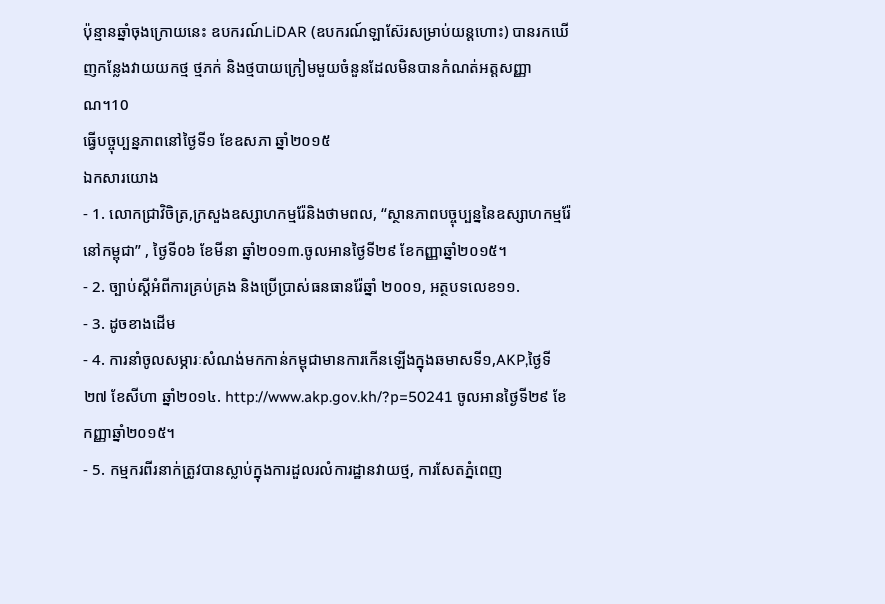ប៉ុន្មានឆ្នាំចុងក្រោយនេះ ឧបករណ៍LiDAR (ឧបករណ៍ឡាស៊ែរសម្រាប់យន្តហោះ) បានរកឃើញកន្លែងវាយយកថ្ម ថ្មភក់ និងថ្មបាយក្រៀមមួយចំនួនដែលមិនបានកំណត់អត្តសញ្ញាណ។10
ធ្វើបច្ចុប្បន្នភាពនៅថ្ងៃទី១ ខែឧសភា ឆ្នាំ២០១៥
ឯកសារយោង
- 1. លោកជ្រាវិចិត្រ,ក្រសួងឧស្សាហកម្មរ៉ែនិងថាមពល, “ស្ថានភាពបច្ចុប្បន្ននៃឧស្សាហកម្មរ៉ែនៅកម្ពុជា” , ថ្ងៃទី០៦ ខែមីនា ឆ្នាំ២០១៣.ចូលអានថ្ងៃទី២៩ ខែកញ្ញាឆ្នាំ២០១៥។
- 2. ច្បាប់ស្តីអំពីការគ្រប់គ្រង និងប្រើប្រាស់ធនធានរ៉ែឆ្នាំ ២០០១, អត្ថបទលេខ១១.
- 3. ដូចខាងដើម
- 4. ការនាំចូលសម្ភារៈសំណង់មកកាន់កម្ពុជាមានការកើនឡើងក្នុងឆមាសទី១,AKP,ថ្ងៃទី២៧ ខែសីហា ឆ្នាំ២០១៤. http://www.akp.gov.kh/?p=50241 ចូលអានថ្ងៃទី២៩ ខែកញ្ញាឆ្នាំ២០១៥។
- 5. កម្មករពីរនាក់ត្រូវបានស្លាប់ក្នុងការដួលរលំការដ្ឋានវាយថ្ម, ការសែតភ្នំពេញ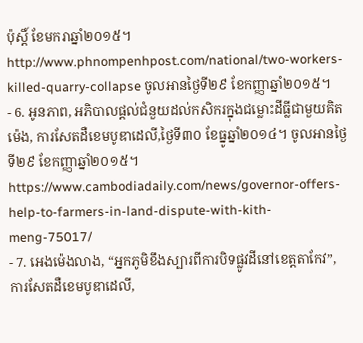ប៉ុស្តិ៍ ខែមករាឆ្នាំ២០១៥។ http://www.phnompenhpost.com/national/two-workers-killed-quarry-collapse ចូលអានថ្ងៃទី២៩ ខែកញ្ញាឆ្នាំ២០១៥។
- 6. អូនភាព, អភិបាលផ្តល់ជំនួយដល់កសិករក្នុងជម្លោះដីធ្លីជាមួយគិត ម៉េង, ការសែតដឺខេមបូឌាដេលី,ថ្ងៃទី៣០ ខែធ្នូឆ្នាំ២០១៤។ ចូលអានថ្ងៃទី២៩ ខែកញ្ញាឆ្នាំ២០១៥។ https://www.cambodiadaily.com/news/governor-offers-help-to-farmers-in-land-dispute-with-kith-meng-75017/
- 7. អេងម៉េងលាង, “អ្នកភូមិខឹងស្បារពីការបិទផ្លូវដីនៅខេត្តតាកែវ”, ការសែតដឺខេមបូឌាដេលី,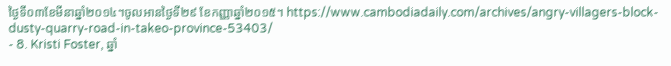ថ្ងៃទី០៣ខែមីនាឆ្នាំ២០១៤។ចូលអានថ្ងៃទី២៩ ខែកញ្ញាឆ្នាំ២០១៥។ https://www.cambodiadaily.com/archives/angry-villagers-block-dusty-quarry-road-in-takeo-province-53403/
- 8. Kristi Foster, ឆ្នាំ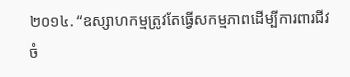២០១៤. “ឧស្សាហកម្មត្រូវតែធ្វើសកម្មភាពដើម្បីការពារជីវចំ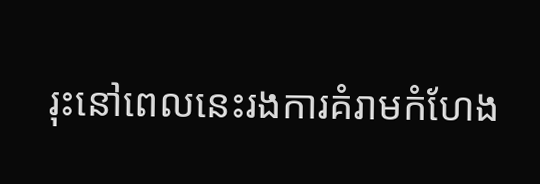រុះនៅពេលនេះរងការគំរាមកំហែង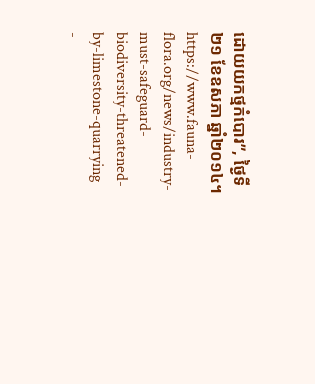ដោយយកថ្មកំបោរ”, ថ្ងៃទី២១ ខែឧសភា ឆ្នាំ២០១៤។ https://www.fauna-flora.org/news/industry-must-safeguard-biodiversity-threatened-by-limestone-quarrying
-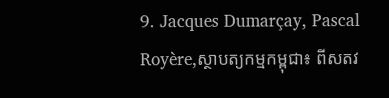9. Jacques Dumarçay, Pascal Royère,ស្ថាបត្យកម្មកម្ពុជា៖ ពីសតវ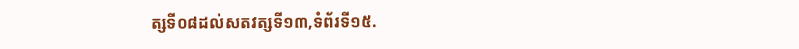ត្សទី០៨ដល់សតវត្សទី១៣,ទំព័រទី១៥.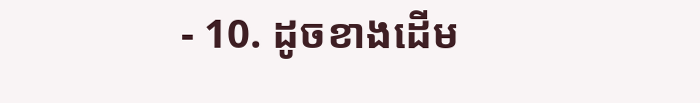- 10. ដូចខាងដើម